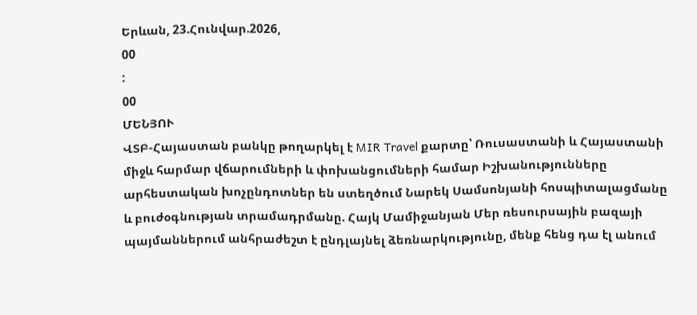Երևան, 23.Հունվար.2026,
00
:
00
ՄԵՆՅՈՒ
ՎՏԲ-Հայաստան բանկը թողարկել է MIR Travel քարտը՝ Ռուսաստանի և Հայաստանի միջև հարմար վճարումների և փոխանցումների համար Իշխանությունները արհեստական խոչընդոտներ են ստեղծում Նարեկ Սամսոնյանի հոսպիտալացմանը և բուժօգնության տրամադրմանը. Հայկ Մամիջանյան Մեր ռեսուրսային բազայի պայմաններում անհրաժեշտ է ընդլայնել ձեռնարկությունը, մենք հենց դա էլ անում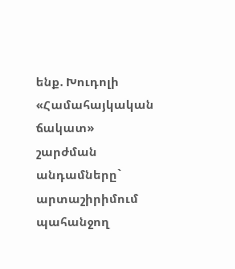ենք. Խուդոլի «Համահայկական ճակատ» շարժման անդամները` արտաշիրիմում պահանջող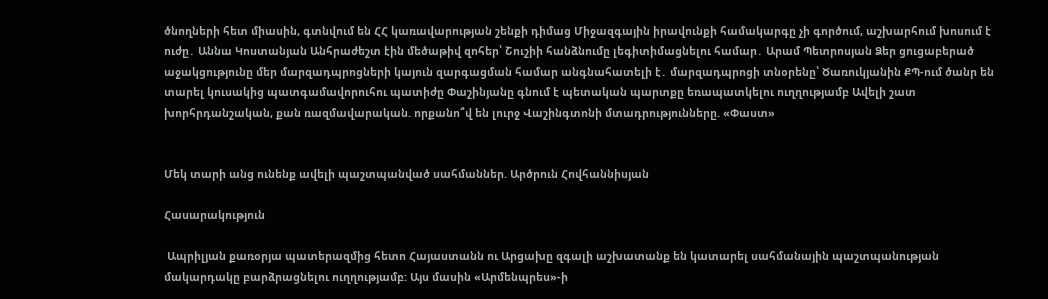ծնողների հետ միասին, գտնվում են ՀՀ կառավարության շենքի դիմաց Միջազգային իրավունքի համակարգը չի գործում, աշխարհում խոսում է ուժը․ Աննա Կոստանյան Անհրաժեշտ էին մեծաթիվ զոհեր՝ Շուշիի հանձնումը լեգիտիմացնելու համար․ Արամ Պետրոսյան Ձեր ցուցաբերած աջակցությունը մեր մարզադպրոցների կայուն զարգացման համար անգնահատելի է․ մարզադպրոցի տնօրենը՝ Ծառուկյանին ՔՊ-ում ծանր են տարել կուսակից պատգամավորուհու պատիժը Փաշինյանը գնում է պետական պարտքը եռապատկելու ուղղությամբ Ավելի շատ խորհրդանշական, քան ռազմավարական. որքանո՞վ են լուրջ Վաշինգտոնի մտադրությունները. «Փաստ»


Մեկ տարի անց ունենք ավելի պաշտպանված սահմաններ. Արծրուն Հովհաննիսյան

Հասարակություն

 Ապրիլյան քառօրյա պատերազմից հետո Հայաստանն ու Արցախը զգալի աշխատանք են կատարել սահմանային պաշտպանության մակարդակը բարձրացնելու ուղղությամբ: Այս մասին «Արմենպրես»-ի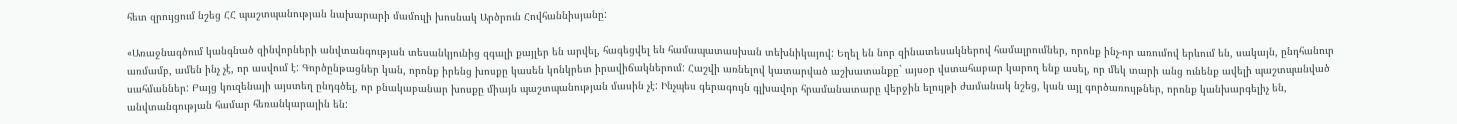հետ զրույցում նշեց ՀՀ պաշտպանության նախարարի մամուլի խոսնակ Արծրուն Հովհաննիսյանը:

«Առաջնագծում կանգնած զինվորների անվտանգության տեսանկյունից զգալի քայլեր են արվել, հագեցվել են համապատասխան տեխնիկայով: Եղել են նոր զինատեսակներով համալրումներ, որոնք ինչ-որ առումով երևում են, սակայն, ընդհանուր առմամբ, ամեն ինչ չէ, որ ասվում է: Գործընթացներ կան, որոնք իրենց խոսքը կասեն կոնկրետ իրավիճակներում: Հաշվի առնելով կատարված աշխատանքը` այսօր վստահաբար կարող ենք ասել, որ մեկ տարի անց ունենք ավելի պաշտպանված սահմաններ: Բայց կուզենայի այստեղ ընդգծել, որ բնակաբանար խոսքը միայն պաշտպանության մասին չէ: Ինչպես գերագույն գլխավոր հրամանատարը վերջին ելույթի ժամանակ նշեց, կան այլ գործառույթներ, որոնք կանխարգելիչ են, անվտանգության համար հեռանկարային են: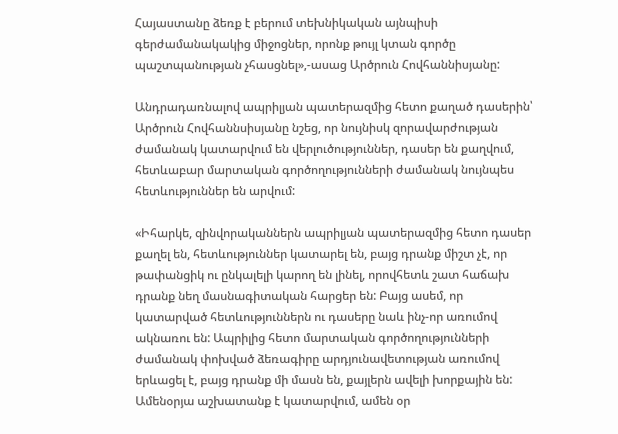Հայաստանը ձեռք է բերում տեխնիկական այնպիսի գերժամանակակից միջոցներ, որոնք թույլ կտան գործը պաշտպանության չհասցնել»,-ասաց Արծրուն Հովհաննիսյանը:

Անդրադառնալով ապրիլյան պատերազմից հետո քաղած դասերին՝ Արծրուն Հովհաննսիսյանը նշեց, որ նույնիսկ զորավարժության ժամանակ կատարվում են վերլուծություններ, դասեր են քաղվում, հետևաբար մարտական գործողությունների ժամանակ նույնպես հետևություններ են արվում:

«Իհարկե, զինվորականներն ապրիլյան պատերազմից հետո դասեր քաղել են, հետևություններ կատարել են, բայց դրանք միշտ չէ, որ թափանցիկ ու ընկալելի կարող են լինել, որովհետև շատ հաճախ դրանք նեղ մասնագիտական հարցեր են: Բայց ասեմ, որ կատարված հետևություններն ու դասերը նաև ինչ-որ առումով ակնառու են: Ապրիլից հետո մարտական գործողությունների ժամանակ փոխված ձեռագիրը արդյունավետության առումով երևացել է, բայց դրանք մի մասն են, քայլերն ավելի խորքային են: Ամենօրյա աշխատանք է կատարվում, ամեն օր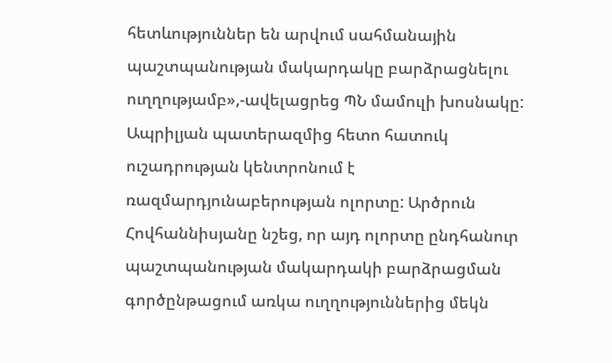հետևություններ են արվում սահմանային պաշտպանության մակարդակը բարձրացնելու ուղղությամբ»,-ավելացրեց ՊՆ մամուլի խոսնակը: Ապրիլյան պատերազմից հետո հատուկ ուշադրության կենտրոնում է ռազմարդյունաբերության ոլորտը: Արծրուն Հովհաննիսյանը նշեց, որ այդ ոլորտը ընդհանուր պաշտպանության մակարդակի բարձրացման գործընթացում առկա ուղղություններից մեկն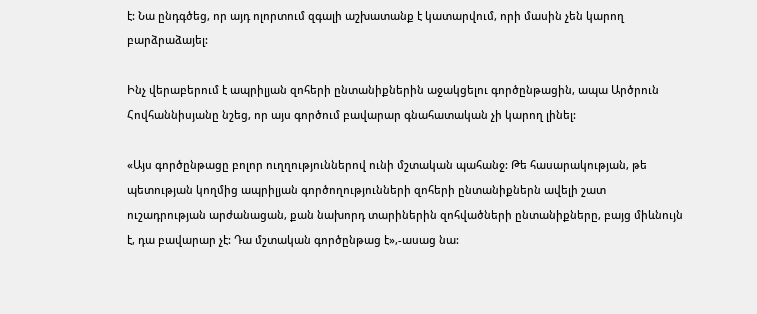է: Նա ընդգծեց, որ այդ ոլորտում զգալի աշխատանք է կատարվում, որի մասին չեն կարող բարձրաձայել:

Ինչ վերաբերում է ապրիլյան զոհերի ընտանիքներին աջակցելու գործընթացին, ապա Արծրուն Հովհաննիսյանը նշեց, որ այս գործում բավարար գնահատական չի կարող լինել:

«Այս գործընթացը բոլոր ուղղություններով ունի մշտական պահանջ: Թե հասարակության, թե պետության կողմից ապրիլյան գործողությունների զոհերի ընտանիքներն ավելի շատ ուշադրության արժանացան, քան նախորդ տարիներին զոհվածների ընտանիքները, բայց միևնույն է, դա բավարար չէ: Դա մշտական գործընթաց է»,-ասաց նա: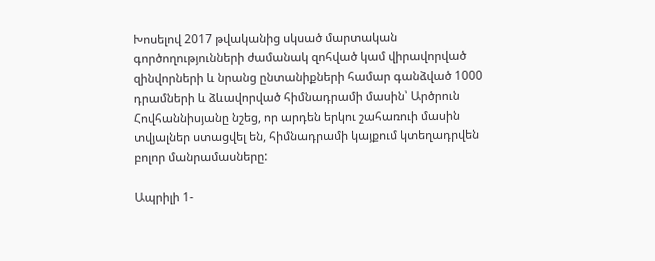Խոսելով 2017 թվականից սկսած մարտական գործողությունների ժամանակ զոհված կամ վիրավորված զինվորների և նրանց ընտանիքների համար գանձված 1000 դրամների և ձևավորված հիմնադրամի մասին՝ Արծրուն Հովհաննիսյանը նշեց, որ արդեն երկու շահառուի մասին տվյալներ ստացվել են, հիմնադրամի կայքում կտեղադրվեն բոլոր մանրամասները:

Ապրիլի 1-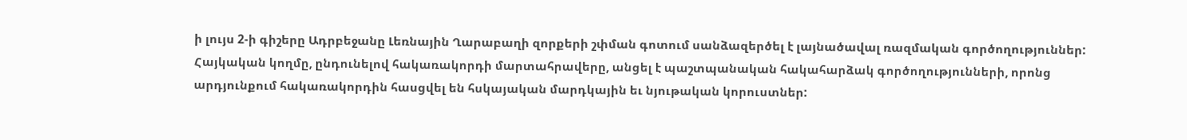ի լույս 2-ի գիշերը Ադրբեջանը Լեռնային Ղարաբաղի զորքերի շփման գոտում սանձազերծել է լայնածավալ ռազմական գործողություններ: Հայկական կողմը, ընդունելով հակառակորդի մարտահրավերը, անցել է պաշտպանական հակահարձակ գործողությունների, որոնց արդյունքում հակառակորդին հասցվել են հսկայական մարդկային եւ նյութական կորուստներ: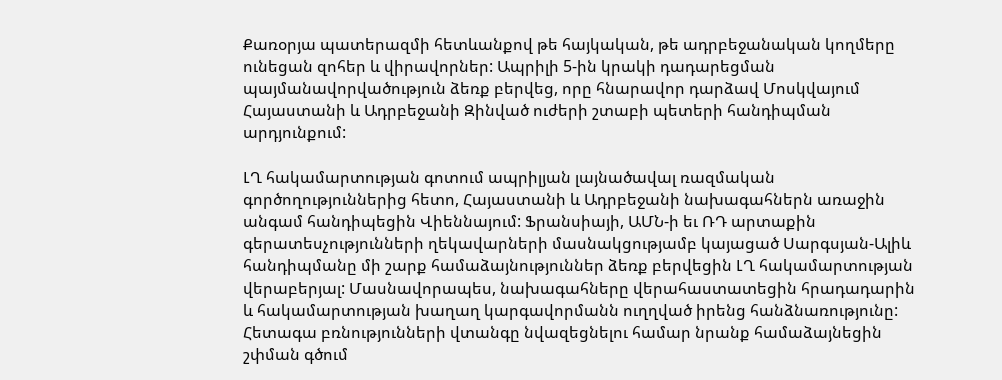Քառօրյա պատերազմի հետևանքով թե հայկական, թե ադրբեջանական կողմերը ունեցան զոհեր և վիրավորներ: Ապրիլի 5-ին կրակի դադարեցման պայմանավորվածություն ձեռք բերվեց, որը հնարավոր դարձավ Մոսկվայում Հայաստանի և Ադրբեջանի Զինված ուժերի շտաբի պետերի հանդիպման արդյունքում:

ԼՂ հակամարտության գոտում ապրիլյան լայնածավալ ռազմական գործողություններից հետո, Հայաստանի և Ադրբեջանի նախագահներն առաջին անգամ հանդիպեցին Վիեննայում: Ֆրանսիայի, ԱՄՆ-ի եւ ՌԴ արտաքին գերատեսչությունների ղեկավարների մասնակցությամբ կայացած Սարգսյան-Ալիև հանդիպմանը մի շարք համաձայնություններ ձեռք բերվեցին ԼՂ հակամարտության վերաբերյալ: Մասնավորապես, նախագահները վերահաստատեցին հրադադարին և հակամարտության խաղաղ կարգավորմանն ուղղված իրենց հանձնառությունը: Հետագա բռնությունների վտանգը նվազեցնելու համար նրանք համաձայնեցին շփման գծում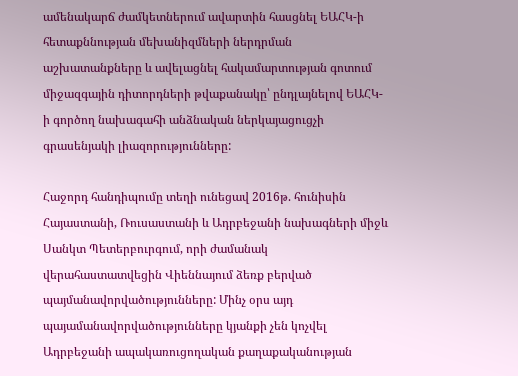ամենակարճ ժամկետներում ավարտին հասցնել ԵԱՀԿ-ի հետաքննության մեխանիզմների ներդրման աշխատանքները և ավելացնել հակամարտության գոտում միջազգային դիտորդների թվաքանակը՝ ընդլայնելով ԵԱՀԿ-ի գործող նախագահի անձնական ներկայացուցչի գրասենյակի լիազորությունները:

Հաջորդ հանդիպումը տեղի ունեցավ 2016թ. հունիսին Հայաստանի, Ռուսաստանի և Ադրբեջանի նախագների միջև Սանկտ Պետերբուրգում, որի ժամանակ վերահաստատվեցին Վիեննայում ձեռք բերված պայմանավորվածությունները: Մինչ օրս այդ պայամանավորվածությունները կյանքի չեն կոչվել Ադրբեջանի ապակառուցողական քաղաքականության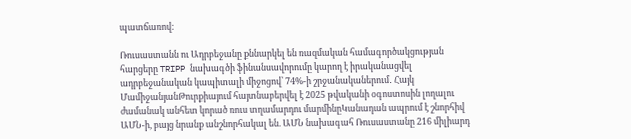պատճառով:

Ռուսաստանն ու Ադրբեջանը քննարկել են ռազմական համագործակցության հարցերը TRIPP նախագծի ֆինանսավորումը կարող է իրականացվել ադրբեջանական կապիտալի միջոցով՝ 74%-ի շրջանականերում․ Հայկ ՄամիջանյանԹուրքիայում հայտնաբերվել է 2025 թվականի օգոստոսին լողալու ժամանակ անհետ կորած ռուս տղամարդու մարմինըԿանադան ապրում է շնորհիվ ԱՄՆ-ի, բայց նրանք անշնորհակալ են. ԱՄՆ նախագահ Ռուսաստանը 216 միլիարդ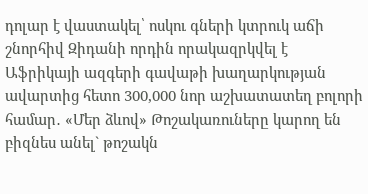դոլար է վաստակել՝ ոսկու գների կտրուկ աճի շնորհիվ Զիդանի որդին որակազրկվել է Աֆրիկայի ազգերի գավաթի խաղարկության ավարտից հետո 300,000 նոր աշխատատեղ բոլորի համար․ «Մեր ձևով» Թոշակառուները կարող են բիզնես անել` թոշակն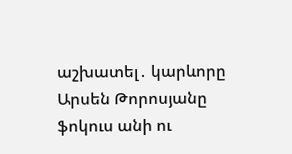աշխատել․ կարևորը Արսեն Թորոսյանը ֆոկուս անի ու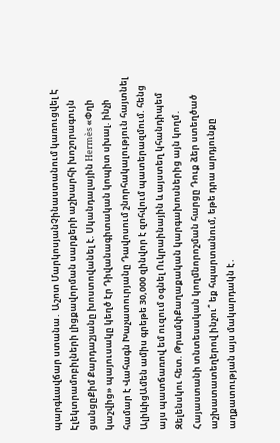պարգևավճար ստանա․ Աշոտ ՄարկոսյանՉինաստանում կառուցվել Է Էլեկտրամոբիլների լիցքավորման սարքերի աշխարհի խոշորագույն ցանցըՔիմ Քարդաշյանը խոստովանել է. Սկանդալային Hermès «Փղի կաշվից» պայուսակը կեղծ էր Դիվանագիտական կոպիտ սխալ. ինչի համար է Վահագն Խաչատուրյանը Դավոսում շնորհակալություն հայտնել ԱլիևիցԱմեն ամիս գրեթե 30,000 զինվոր է զnհվում պատերազմում. հենց այս պատճառով եմ ուզում օգնել Ուկրաինային և այստեղ կհանդիպեմ Զելենսկու հետ. ԹրամփՔաղաքական կարգախոսներից այն կողմ․ Հայաստանի տնտեսական կողմնորոշման հարցը Դուք ձեր ստեղծած աշխատատեղերով ինչու՞ եք հպարտանում, եթե դրա արդյունքը աղքատության այս մակարդակն է․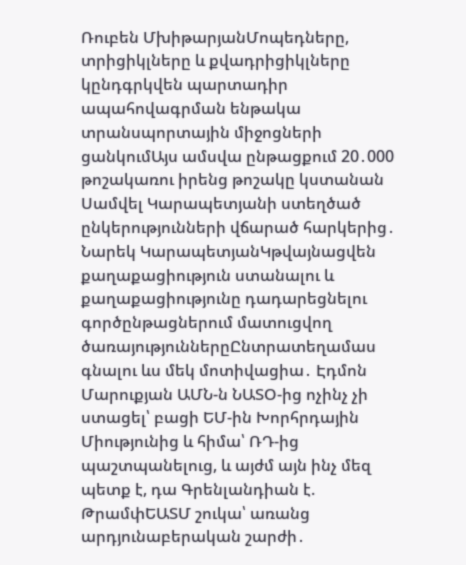Ռուբեն ՄխիթարյանՄոպեդները, տրիցիկլները և քվադրիցիկլները կընդգրկվեն պարտադիր ապահովագրման ենթակա տրանսպորտային միջոցների ցանկումԱյս ամսվա ընթացքում 20․000 թոշակառու իրենց թոշակը կստանան Սամվել Կարապետյանի ստեղծած ընկերությունների վճարած հարկերից․ Նարեկ ԿարապետյանԿթվայնացվեն քաղաքացիություն ստանալու և քաղաքացիությունը դադարեցնելու գործընթացներում մատուցվող ծառայություններըԸնտրատեղամաս գնալու ևս մեկ մոտիվացիա․ Էդմոն Մարուքյան ԱՄՆ-ն ՆԱՏՕ-ից ոչինչ չի ստացել՝ բացի ԵՄ-ին Խորհրդային Միությունից և հիմա՝ ՌԴ-ից պաշտպանելուց, և այժմ այն ինչ մեզ պետք է, դա Գրենլանդիան է. ԹրամփԵԱՏՄ շուկա՝ առանց արդյունաբերական շարժի․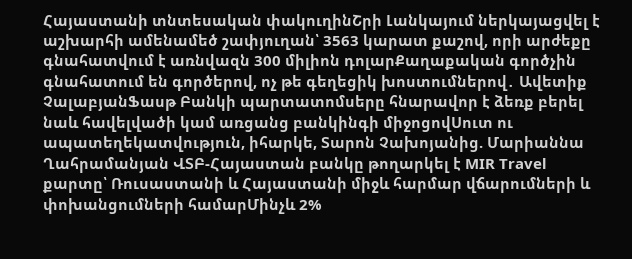Հայաստանի տնտեսական փակուղինՇրի Լանկայում ներկայացվել է աշխարհի ամենամեծ շափյուղան՝ 3563 կարատ քաշով, որի արժեքը գնահատվում է առնվազն 300 միլիոն դոլարՔաղաքական գործչին գնահատում են գործերով, ոչ թե գեղեցիկ խոստումներով․ Ավետիք ՉալաբյանՖասթ Բանկի պարտատոմսերը հնարավոր է ձեռք բերել նաև հավելվածի կամ առցանց բանկինգի միջոցովՍուտ ու ապատեղեկատվություն, իհարկե, Տարոն Չախոյանից. Մարիաննա Ղահրամանյան ՎՏԲ-Հայաստան բանկը թողարկել է MIR Travel քարտը՝ Ռուսաստանի և Հայաստանի միջև հարմար վճարումների և փոխանցումների համարՄինչև 2%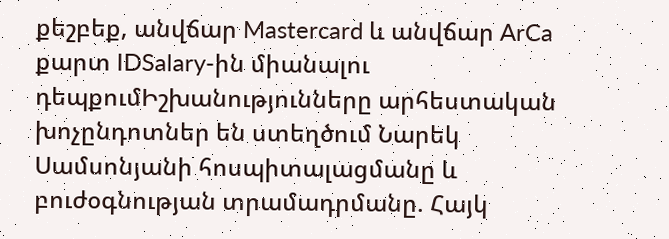քեշբեք, անվճար Mastercard և անվճար ArCa քարտ IDSalary-ին միանալու դեպքումԻշխանությունները արհեստական խոչընդոտներ են ստեղծում Նարեկ Սամսոնյանի հոսպիտալացմանը և բուժօգնության տրամադրմանը. Հայկ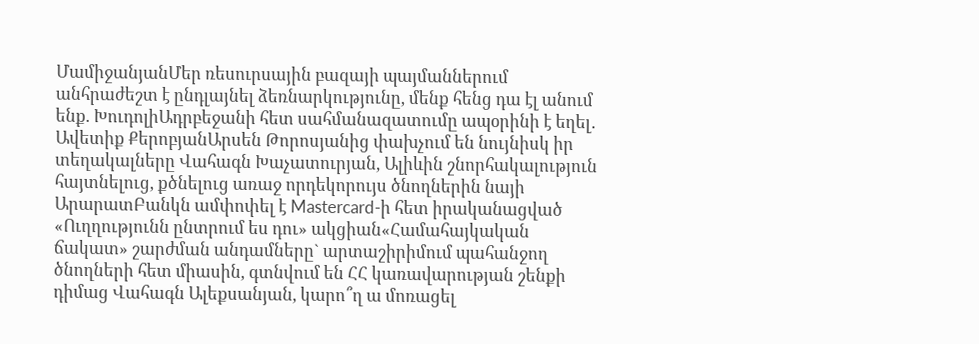ՄամիջանյանՄեր ռեսուրսային բազայի պայմաններում անհրաժեշտ է ընդլայնել ձեռնարկությունը, մենք հենց դա էլ անում ենք. ԽուդոլիԱդրբեջանի հետ սահմանազատումը ապօրինի է եղել․ Ավետիք ՔերոբյանԱրսեն Թորոսյանից փախչում են նույնիսկ իր տեղակալները Վահագն Խաչատուրյան, Ալիևին շնորհակալություն հայտնելուց, քծնելուց առաջ որդեկորույս ծնողներին նայի ԱրարատԲանկն ամփոփել է Mastercard-ի հետ իրականացված «Ուղղությունն ընտրում ես դու» ակցիան«Համահայկական ճակատ» շարժման անդամները` արտաշիրիմում պահանջող ծնողների հետ միասին, գտնվում են ՀՀ կառավարության շենքի դիմաց Վահագն Ալեքսանյան, կարո՞ղ ա մոռացել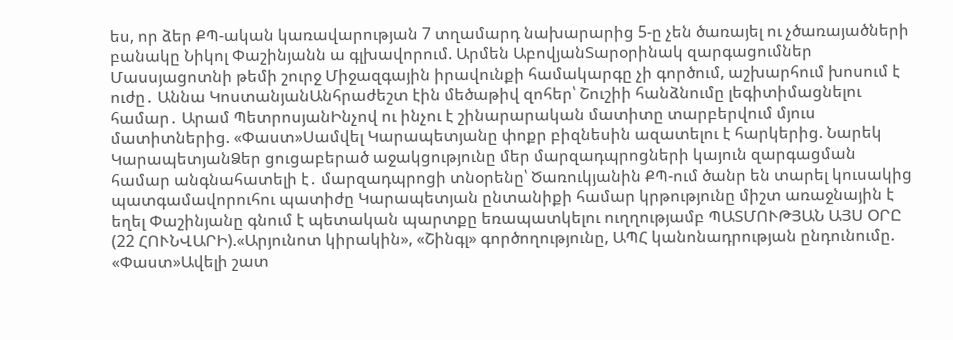ես, որ ձեր ՔՊ-ական կառավարության 7 տղամարդ նախարարից 5-ը չեն ծառայել ու չծառայածների բանակը Նիկոլ Փաշինյանն ա գլխավորում. Արմեն ԱբովյանՏարօրինակ զարգացումներ Մասսյացոտնի թեմի շուրջ Միջազգային իրավունքի համակարգը չի գործում, աշխարհում խոսում է ուժը․ Աննա ԿոստանյանԱնհրաժեշտ էին մեծաթիվ զոհեր՝ Շուշիի հանձնումը լեգիտիմացնելու համար․ Արամ ՊետրոսյանԻնչով ու ինչու է շինարարական մատիտը տարբերվում մյուս մատիտներից. «Փաստ»Սամվել Կարապետյանը փոքր բիզնեսին ազատելու է հարկերից. Նարեկ ԿարապետյանՁեր ցուցաբերած աջակցությունը մեր մարզադպրոցների կայուն զարգացման համար անգնահատելի է․ մարզադպրոցի տնօրենը՝ Ծառուկյանին ՔՊ-ում ծանր են տարել կուսակից պատգամավորուհու պատիժը Կարապետյան ընտանիքի համար կրթությունը միշտ առաջնային է եղել Փաշինյանը գնում է պետական պարտքը եռապատկելու ուղղությամբ ՊԱՏՄՈՒԹՅԱՆ ԱՅՍ ՕՐԸ (22 ՀՈՒՆՎԱՐԻ).«Արյունոտ կիրակին», «Շինգլ» գործողությունը, ԱՊՀ կանոնադրության ընդունումը. «Փաստ»Ավելի շատ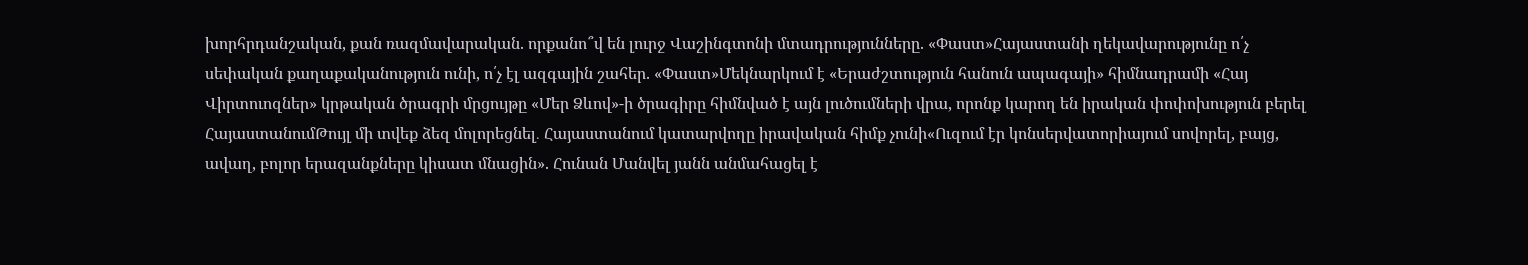խորհրդանշական, քան ռազմավարական. որքանո՞վ են լուրջ Վաշինգտոնի մտադրությունները. «Փաստ»Հայաստանի ղեկավարությունը ո՛չ սեփական քաղաքականություն ունի, ո՛չ էլ ազգային շահեր. «Փաստ»Մեկնարկում է «Երաժշտություն հանուն ապագայի» հիմնադրամի «Հայ Վիրտուոզներ» կրթական ծրագրի մրցույթը «Մեր Ձևով»-ի ծրագիրը հիմնված է այն լուծումների վրա, որոնք կարող են իրական փոփոխություն բերել ՀայաստանումԹույլ մի տվեք ձեզ մոլորեցնել․ Հայաստանում կատարվողը իրավական հիմք չունի«Ուզում էր կոնսերվատորիայում սովորել, բայց, ավաղ, բոլոր երազանքները կիսատ մնացին». Հունան Մանվել յանն անմահացել է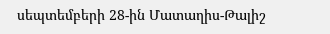սեպտեմբերի 28-ին Մատաղիս-Թալիշ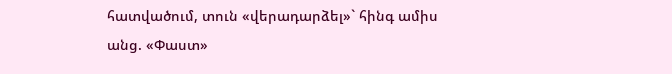հատվածում, տուն «վերադարձել»` հինգ ամիս անց. «Փաստ»